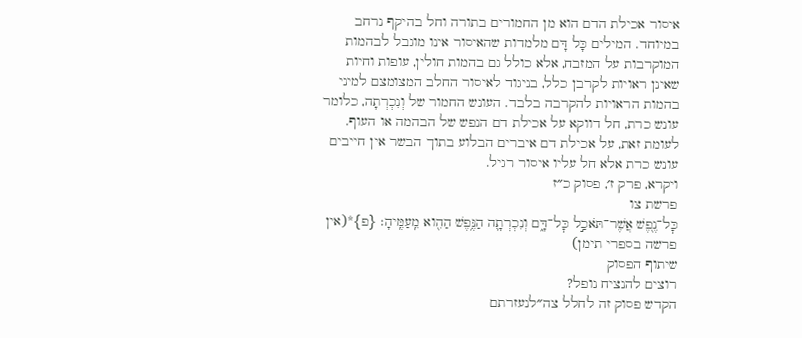איסור אכילת הדם הוא מן החמורים בתורה וחל בהיקף נרחב במיוחד. המילים כָּל דָּם מלמדות שהאיסור אינו מוגבל לבהמות המוקרבות על המזבח, אלא כולל גם בהמות חולין, עופות וחיות שאינן ראויות לקרבן כלל, בניגוד לאיסור החלב המצומצם למיני בהמות הראויות להקרבה בלבד. העונש החמור של וְנִכְרְתָה, כלומר עונש כרת, חל דווקא על אכילת דם הנפש של הבהמה או העוף. לעומת זאת, על אכילת דם איברים הבלוע בתוך הבשר אין חייבים עונש כרת אלא חל עליו איסור רגיל.
ויקרא, פרק ז׳, פסוק כ״ז
פרשת צו
כׇּל־נֶ֖פֶשׁ אֲשֶׁר־תֹּאכַ֣ל כׇּל־דָּ֑ם וְנִכְרְתָ֛ה הַנֶּ֥פֶשׁ הַהִ֖וא מֵֽעַמֶּֽיהָ׃ {פ}*(אין פרשה בספרי תימן)
שיתוף הפסוק
רוצים להנציח נופל?
הקדש פסוק זה לחלל צה״לנעזרתם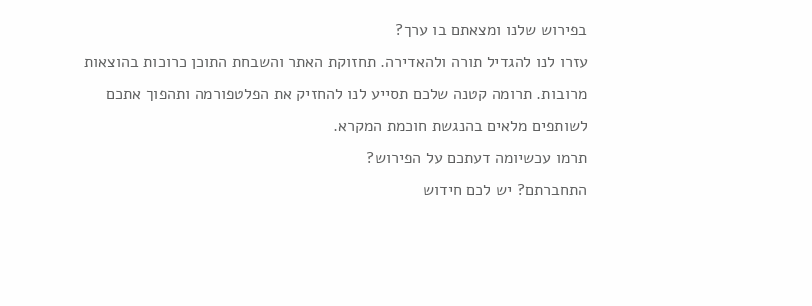בפירוש שלנו ומצאתם בו ערך?
עזרו לנו להגדיל תורה ולהאדירה. תחזוקת האתר והשבחת התוכן כרוכות בהוצאות מרובות. תרומה קטנה שלכם תסייע לנו להחזיק את הפלטפורמה ותהפוך אתכם לשותפים מלאים בהנגשת חוכמת המקרא.
תרמו עכשיומה דעתכם על הפירוש?
התחברתם? יש לכם חידוש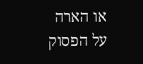או הארה על הפסוק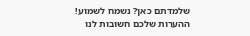שלמדתם כאן? נשמח לשמוע!
ההערות שלכם חשובות לנו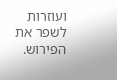ועוזרות לשפר את הפירוש.